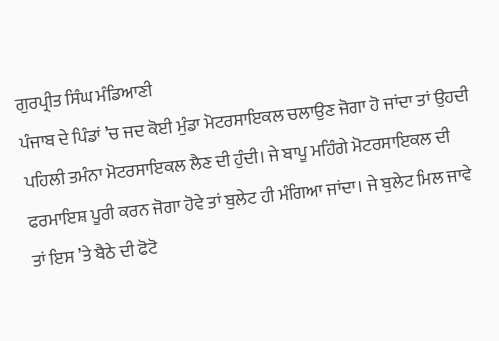ਗੁਰਪ੍ਰੀਤ ਸਿੰਘ ਮੰਡਿਆਣੀ
ਪੰਜਾਬ ਦੇ ਪਿੰਡਾਂ ’ਚ ਜਦ ਕੋਈ ਮੁੰਡਾ ਮੋਟਰਸਾਇਕਲ ਚਲਾਉਣ ਜੋਗਾ ਹੋ ਜਾਂਦਾ ਤਾਂ ਉਹਦੀ ਪਹਿਲੀ ਤਮੰਨਾ ਮੋਟਰਸਾਇਕਲ ਲੈਣ ਦੀ ਹੁੰਦੀ। ਜੇ ਬਾਪੂ ਮਹਿੰਗੇ ਮੋਟਰਸਾਇਕਲ ਦੀ ਫਰਮਾਇਸ਼ ਪੂਰੀ ਕਰਨ ਜੋਗਾ ਹੋਵੇ ਤਾਂ ਬੁਲੇਟ ਹੀ ਮੰਗਿਆ ਜਾਂਦਾ। ਜੇ ਬੁਲੇਟ ਮਿਲ ਜਾਵੇ ਤਾਂ ਇਸ ’ਤੇ ਬੈਠੇ ਦੀ ਫੋਟੋ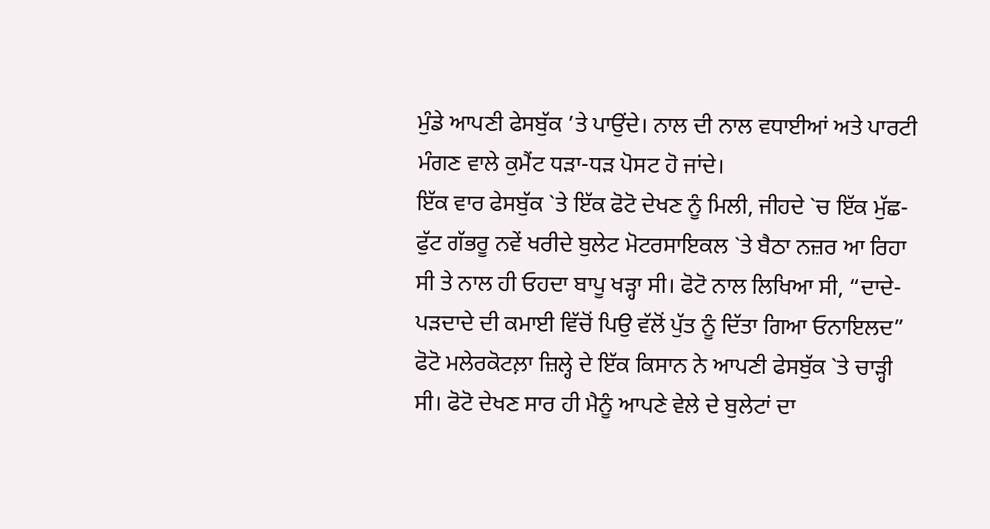ਮੁੰਡੇ ਆਪਣੀ ਫੇਸਬੁੱਕ ’ਤੇ ਪਾਉਂਦੇ। ਨਾਲ ਦੀ ਨਾਲ ਵਧਾਈਆਂ ਅਤੇ ਪਾਰਟੀ ਮੰਗਣ ਵਾਲੇ ਕੁਮੈਂਟ ਧੜਾ-ਧੜ ਪੋਸਟ ਹੋ ਜਾਂਦੇ।
ਇੱਕ ਵਾਰ ਫੇਸਬੁੱਕ `ਤੇ ਇੱਕ ਫੋਟੋ ਦੇਖਣ ਨੂੰ ਮਿਲੀ, ਜੀਹਦੇ `ਚ ਇੱਕ ਮੁੱਛ-ਫੁੱਟ ਗੱਭਰੂ ਨਵੇਂ ਖਰੀਦੇ ਬੁਲੇਟ ਮੋਟਰਸਾਇਕਲ `ਤੇ ਬੈਠਾ ਨਜ਼ਰ ਆ ਰਿਹਾ ਸੀ ਤੇ ਨਾਲ ਹੀ ਓਹਦਾ ਬਾਪੂ ਖੜ੍ਹਾ ਸੀ। ਫੋਟੋ ਨਾਲ ਲਿਖਿਆ ਸੀ, “ਦਾਦੇ-ਪੜਦਾਦੇ ਦੀ ਕਮਾਈ ਵਿੱਚੋਂ ਪਿਉ ਵੱਲੋਂ ਪੁੱਤ ਨੂੰ ਦਿੱਤਾ ਗਿਆ ਓਨਾਇਲਦ” ਫੋਟੋ ਮਲੇਰਕੋਟਲ਼ਾ ਜ਼ਿਲ੍ਹੇ ਦੇ ਇੱਕ ਕਿਸਾਨ ਨੇ ਆਪਣੀ ਫੇਸਬੁੱਕ `ਤੇ ਚਾੜ੍ਹੀ ਸੀ। ਫੋਟੋ ਦੇਖਣ ਸਾਰ ਹੀ ਮੈਨੂੰ ਆਪਣੇ ਵੇਲੇ ਦੇ ਬੁਲੇਟਾਂ ਦਾ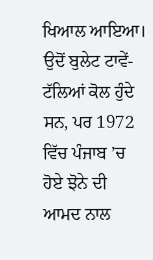ਖਿਆਲ ਆਇਆ। ਉਦੋਂ ਬੁਲੇਟ ਟਾਵੇਂ-ਟੱਲਿਆਂ ਕੋਲ ਹੁੰਦੇ ਸਨ, ਪਰ 1972 ਵਿੱਚ ਪੰਜਾਬ ’ਚ ਹੋਏ ਝੋਨੇ ਦੀ ਆਮਦ ਨਾਲ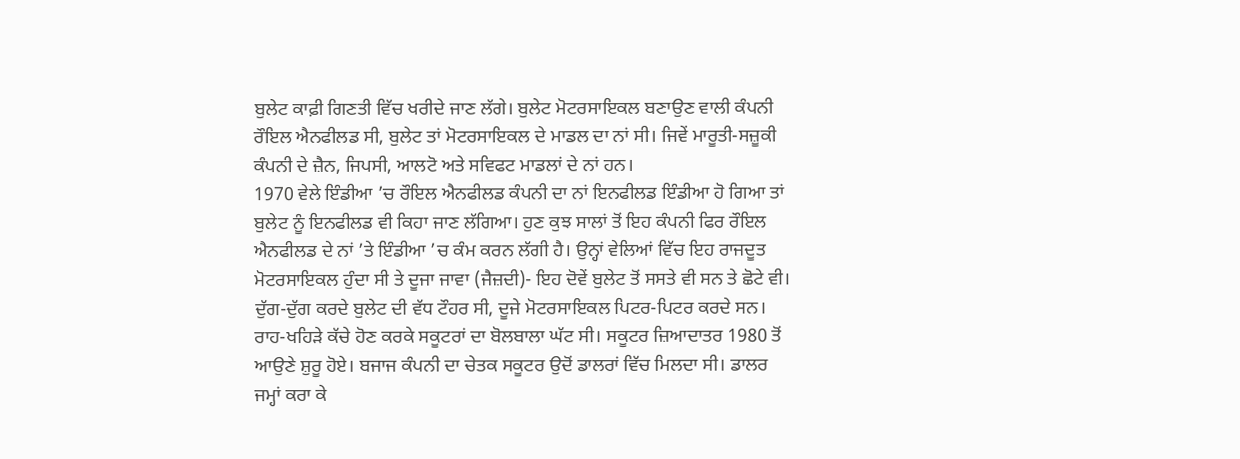ਬੁਲੇਟ ਕਾਫ਼ੀ ਗਿਣਤੀ ਵਿੱਚ ਖਰੀਦੇ ਜਾਣ ਲੱਗੇ। ਬੁਲੇਟ ਮੋਟਰਸਾਇਕਲ ਬਣਾਉਣ ਵਾਲੀ ਕੰਪਨੀ ਰੌਇਲ ਐਨਫੀਲਡ ਸੀ, ਬੁਲੇਟ ਤਾਂ ਮੋਟਰਸਾਇਕਲ ਦੇ ਮਾਡਲ ਦਾ ਨਾਂ ਸੀ। ਜਿਵੇਂ ਮਾਰੂਤੀ-ਸਜ਼ੂਕੀ ਕੰਪਨੀ ਦੇ ਜ਼ੈਨ, ਜਿਪਸੀ, ਆਲਟੋ ਅਤੇ ਸਵਿਫਟ ਮਾਡਲਾਂ ਦੇ ਨਾਂ ਹਨ।
1970 ਵੇਲੇ ਇੰਡੀਆ ’ਚ ਰੌਇਲ ਐਨਫੀਲਡ ਕੰਪਨੀ ਦਾ ਨਾਂ ਇਨਫੀਲਡ ਇੰਡੀਆ ਹੋ ਗਿਆ ਤਾਂ ਬੁਲੇਟ ਨੂੰ ਇਨਫੀਲਡ ਵੀ ਕਿਹਾ ਜਾਣ ਲੱਗਿਆ। ਹੁਣ ਕੁਝ ਸਾਲਾਂ ਤੋਂ ਇਹ ਕੰਪਨੀ ਫਿਰ ਰੌਇਲ ਐਨਫੀਲਡ ਦੇ ਨਾਂ ’ਤੇ ਇੰਡੀਆ ’ਚ ਕੰਮ ਕਰਨ ਲੱਗੀ ਹੈ। ਉਨ੍ਹਾਂ ਵੇਲਿਆਂ ਵਿੱਚ ਇਹ ਰਾਜਦੂਤ ਮੋਟਰਸਾਇਕਲ ਹੁੰਦਾ ਸੀ ਤੇ ਦੂਜਾ ਜਾਵਾ (ਜੈਜ਼ਦੀ)- ਇਹ ਦੋਵੇਂ ਬੁਲੇਟ ਤੋਂ ਸਸਤੇ ਵੀ ਸਨ ਤੇ ਛੋਟੇ ਵੀ। ਦੁੱਗ-ਦੁੱਗ ਕਰਦੇ ਬੁਲੇਟ ਦੀ ਵੱਧ ਟੌਹਰ ਸੀ, ਦੂਜੇ ਮੋਟਰਸਾਇਕਲ ਪਿਟਰ-ਪਿਟਰ ਕਰਦੇ ਸਨ। ਰਾਹ-ਖਹਿੜੇ ਕੱਚੇ ਹੋਣ ਕਰਕੇ ਸਕੂਟਰਾਂ ਦਾ ਬੋਲਬਾਲਾ ਘੱਟ ਸੀ। ਸਕੂਟਰ ਜ਼ਿਆਦਾਤਰ 1980 ਤੋਂ ਆਉਣੇ ਸ਼ੁਰੂ ਹੋਏ। ਬਜਾਜ ਕੰਪਨੀ ਦਾ ਚੇਤਕ ਸਕੂਟਰ ਉਦੋਂ ਡਾਲਰਾਂ ਵਿੱਚ ਮਿਲਦਾ ਸੀ। ਡਾਲਰ ਜਮ੍ਹਾਂ ਕਰਾ ਕੇ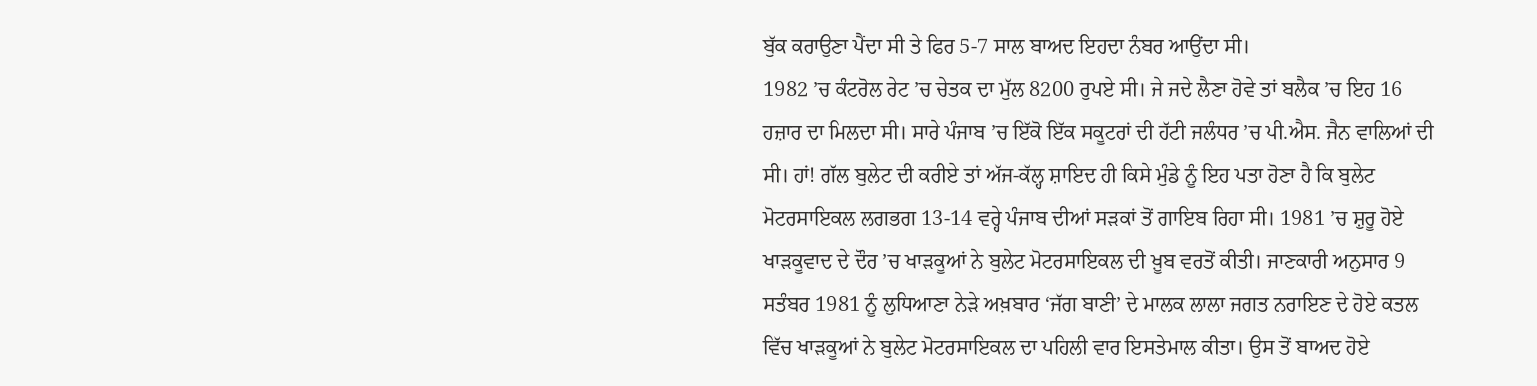ਬੁੱਕ ਕਰਾਉਣਾ ਪੈਂਦਾ ਸੀ ਤੇ ਫਿਰ 5-7 ਸਾਲ ਬਾਅਦ ਇਹਦਾ ਨੰਬਰ ਆਉਂਦਾ ਸੀ।
1982 ’ਚ ਕੰਟਰੋਲ ਰੇਟ ’ਚ ਚੇਤਕ ਦਾ ਮੁੱਲ 8200 ਰੁਪਏ ਸੀ। ਜੇ ਜਦੇ ਲੈਣਾ ਹੋਵੇ ਤਾਂ ਬਲੈਕ ’ਚ ਇਹ 16 ਹਜ਼ਾਰ ਦਾ ਮਿਲਦਾ ਸੀ। ਸਾਰੇ ਪੰਜਾਬ ’ਚ ਇੱਕੋ ਇੱਕ ਸਕੂਟਰਾਂ ਦੀ ਹੱਟੀ ਜਲੰਧਰ ’ਚ ਪੀ.ਐਸ. ਜੈਨ ਵਾਲਿਆਂ ਦੀ ਸੀ। ਹਾਂ! ਗੱਲ ਬੁਲੇਟ ਦੀ ਕਰੀਏ ਤਾਂ ਅੱਜ-ਕੱਲ੍ਹ ਸ਼ਾਇਦ ਹੀ ਕਿਸੇ ਮੁੰਡੇ ਨੂੰ ਇਹ ਪਤਾ ਹੋਣਾ ਹੈ ਕਿ ਬੁਲੇਟ ਮੋਟਰਸਾਇਕਲ ਲਗਭਗ 13-14 ਵਰ੍ਹੇ ਪੰਜਾਬ ਦੀਆਂ ਸੜਕਾਂ ਤੋਂ ਗਾਇਬ ਰਿਹਾ ਸੀ। 1981 ’ਚ ਸ਼ੁਰੂ ਹੋਏ ਖਾੜਕੂਵਾਦ ਦੇ ਦੌਰ ’ਚ ਖਾੜਕੂਆਂ ਨੇ ਬੁਲੇਟ ਮੋਟਰਸਾਇਕਲ ਦੀ ਖ਼ੂਬ ਵਰਤੋਂ ਕੀਤੀ। ਜਾਣਕਾਰੀ ਅਨੁਸਾਰ 9 ਸਤੰਬਰ 1981 ਨੂੰ ਲੁਧਿਆਣਾ ਨੇੜੇ ਅਖ਼ਬਾਰ ‘ਜੱਗ ਬਾਣੀ’ ਦੇ ਮਾਲਕ ਲਾਲਾ ਜਗਤ ਨਰਾਇਣ ਦੇ ਹੋਏ ਕਤਲ ਵਿੱਚ ਖਾੜਕੂਆਂ ਨੇ ਬੁਲੇਟ ਮੋਟਰਸਾਇਕਲ ਦਾ ਪਹਿਲੀ ਵਾਰ ਇਸਤੇਮਾਲ ਕੀਤਾ। ਉਸ ਤੋਂ ਬਾਅਦ ਹੋਏ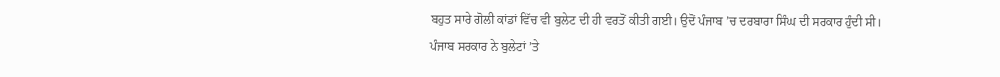ਬਹੁਤ ਸਾਰੇ ਗੋਲੀ ਕਾਂਡਾਂ ਵਿੱਚ ਵੀ ਬੁਲੇਟ ਦੀ ਹੀ ਵਰਤੋਂ ਕੀਤੀ ਗਈ। ਉਦੋਂ ਪੰਜਾਬ ’ਚ ਦਰਬਾਰਾ ਸਿੰਘ ਦੀ ਸਰਕਾਰ ਹੁੰਦੀ ਸੀ।
ਪੰਜਾਬ ਸਰਕਾਰ ਨੇ ਬੁਲੇਟਾਂ ’ਤੇ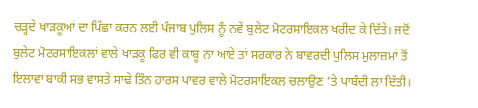ਚੜ੍ਹਦੇ ਖਾੜਕੂਆਂ ਦਾ ਪਿੱਛਾ ਕਰਨ ਲਈ ਪੰਜਾਬ ਪੁਲਿਸ ਨੂੰ ਨਵੇਂ ਬੁਲੇਟ ਮੋਟਰਸਾਇਕਲ ਖਰੀਦ ਕੇ ਦਿੱਤੇ। ਜਦੋਂ ਬੁਲੇਟ ਮੋਟਰਸਾਇਕਲਾਂ ਵਾਲੇ ਖਾੜਕੂ ਫਿਰ ਵੀ ਕਾਬੂ ਨਾ ਆਏ ਤਾਂ ਸਰਕਾਰ ਨੇ ਬਾਵਰਦੀ ਪੁਲਿਸ ਮੁਲਾਜ਼ਮਾਂ ਤੋਂ ਇਲਾਵਾ ਬਾਕੀ ਸਭ ਵਾਸਤੇ ਸਾਢੇ ਤਿੰਨ ਹਾਰਸ ਪਾਵਰ ਵਾਲੇ ਮੋਟਰਸਾਇਕਲ ਚਲਾਉਣ ’ਤੇ ਪਾਬੰਦੀ ਲਾ ਦਿੱਤੀ।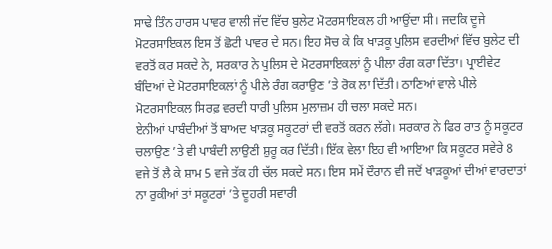ਸਾਢੇ ਤਿੰਨ ਹਾਰਸ ਪਾਵਰ ਵਾਲੀ ਜੱਦ ਵਿੱਚ ਬੁਲੇਟ ਮੋਟਰਸਾਇਕਲ ਹੀ ਆਉਂਦਾ ਸੀ। ਜਦਕਿ ਦੂਜੇ ਮੋਟਰਸਾਇਕਲ ਇਸ ਤੋਂ ਛੋਟੀ ਪਾਵਰ ਦੇ ਸਨ। ਇਹ ਸੋਚ ਕੇ ਕਿ ਖਾੜਕੂ ਪੁਲਿਸ ਵਰਦੀਆਂ ਵਿੱਚ ਬੁਲੇਟ ਦੀ ਵਰਤੋਂ ਕਰ ਸਕਦੇ ਨੇ, ਸਰਕਾਰ ਨੇ ਪੁਲਿਸ ਦੇ ਮੋਟਰਸਾਇਕਲਾਂ ਨੂੰ ਪੀਲਾ ਰੰਗ ਕਰਾ ਦਿੱਤਾ। ਪ੍ਰਾਈਵੇਟ ਬੰਦਿਆਂ ਦੇ ਮੋਟਰਸਾਇਕਲਾਂ ਨੂੰ ਪੀਲੇ ਰੰਗ ਕਰਾਉਣ ’ਤੇ ਰੋਕ ਲਾ ਦਿੱਤੀ। ਠਾਣਿਆਂ ਵਾਲੇ ਪੀਲੇ ਮੋਟਰਸਾਇਕਲ ਸਿਰਫ਼ ਵਰਦੀ ਧਾਰੀ ਪੁਲਿਸ ਮੁਲਾਜ਼ਮ ਹੀ ਚਲਾ ਸਕਦੇ ਸਨ।
ਏਨੀਆਂ ਪਾਬੰਦੀਆਂ ਤੋਂ ਬਾਅਦ ਖਾੜਕੂ ਸਕੂਟਰਾਂ ਦੀ ਵਰਤੋਂ ਕਰਨ ਲੱਗੇ। ਸਰਕਾਰ ਨੇ ਫਿਰ ਰਾਤ ਨੂੰ ਸਕੂਟਰ ਚਲਾਉਣ ’ਤੇ ਵੀ ਪਾਬੰਦੀ ਲਾਉਣੀ ਸ਼ੁਰੂ ਕਰ ਦਿੱਤੀ। ਇੱਕ ਵੇਲਾ ਇਹ ਵੀ ਆਇਆ ਕਿ ਸਕੂਟਰ ਸਵੇਰੇ 8 ਵਜੇ ਤੋਂ ਲੈ ਕੇ ਸ਼ਾਮ 5 ਵਜੇ ਤੱਕ ਹੀ ਚੱਲ ਸਕਦੇ ਸਨ। ਇਸ ਸਮੇਂ ਦੌਰਾਨ ਵੀ ਜਦੋਂ ਖਾੜਕੂਆਂ ਦੀਆਂ ਵਾਰਦਾਤਾਂ ਨਾ ਰੁਕੀਆਂ ਤਾਂ ਸਕੂਟਰਾਂ ’ਤੇ ਦੂਹਰੀ ਸਵਾਰੀ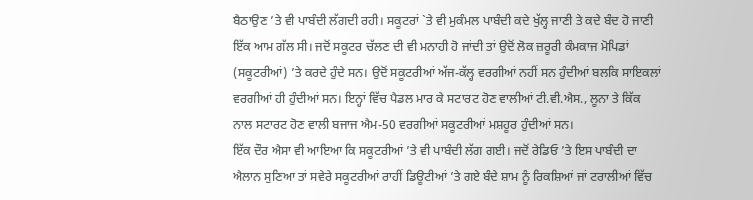ਬੈਠਾਉਣ ’ਤੇ ਵੀ ਪਾਬੰਦੀ ਲੱਗਦੀ ਰਹੀ। ਸਕੂਟਰਾਂ `ਤੇ ਵੀ ਮੁਕੰਮਲ ਪਾਬੰਦੀ ਕਦੇ ਖੁੱਲ੍ਹ ਜਾਣੀ ਤੇ ਕਦੇ ਬੰਦ ਹੋ ਜਾਣੀ ਇੱਕ ਆਮ ਗੱਲ ਸੀ। ਜਦੋਂ ਸਕੂਟਰ ਚੱਲਣ ਦੀ ਵੀ ਮਨਾਹੀ ਹੋ ਜਾਂਦੀ ਤਾਂ ਉਦੋਂ ਲੋਕ ਜ਼ਰੂਰੀ ਕੰਮਕਾਜ ਮੋਪਿਡਾਂ (ਸਕੂਟਰੀਆਂ) ’ਤੇ ਕਰਦੇ ਹੁੰਦੇ ਸਨ। ਉਦੋਂ ਸਕੂਟਰੀਆਂ ਅੱਜ-ਕੱਲ੍ਹ ਵਰਗੀਆਂ ਨਹੀਂ ਸਨ ਹੁੰਦੀਆਂ ਬਲਕਿ ਸਾਇਕਲਾਂ ਵਰਗੀਆਂ ਹੀ ਹੁੰਦੀਆਂ ਸਨ। ਇਨ੍ਹਾਂ ਵਿੱਚ ਪੈਡਲ ਮਾਰ ਕੇ ਸਟਾਰਟ ਹੋਣ ਵਾਲੀਆਂ ਟੀ.ਵੀ.ਐਸ., ਲੂਨਾ ਤੇ ਕਿੱਕ ਨਾਲ ਸਟਾਰਟ ਹੋਣ ਵਾਲੀ ਬਜਾਜ ਐਮ-50 ਵਰਗੀਆਂ ਸਕੂਟਰੀਆਂ ਮਸ਼ਹੂਰ ਹੁੰਦੀਆਂ ਸਨ।
ਇੱਕ ਦੌਰ ਐਸਾ ਵੀ ਆਇਆ ਕਿ ਸਕੂਟਰੀਆਂ ’ਤੇ ਵੀ ਪਾਬੰਦੀ ਲੱਗ ਗਈ। ਜਦੋਂ ਰੇਡਿਓ ’ਤੇ ਇਸ ਪਾਬੰਦੀ ਦਾ ਐਲਾਨ ਸੁਣਿਆ ਤਾਂ ਸਵੇਰੇ ਸਕੂਟਰੀਆਂ ਰਾਹੀਂ ਡਿਊਟੀਆਂ ’ਤੇ ਗਏ ਬੰਦੇ ਸ਼ਾਮ ਨੂੰ ਰਿਕਸ਼ਿਆਂ ਜਾਂ ਟਰਾਲੀਆਂ ਵਿੱਚ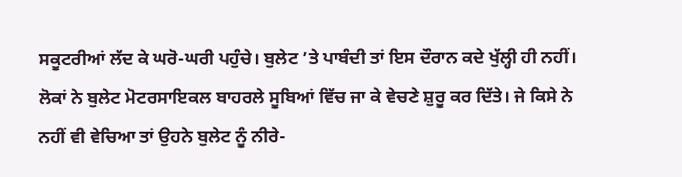ਸਕੂਟਰੀਆਂ ਲੱਦ ਕੇ ਘਰੋ-ਘਰੀ ਪਹੁੰਚੇ। ਬੁਲੇਟ ’ਤੇ ਪਾਬੰਦੀ ਤਾਂ ਇਸ ਦੌਰਾਨ ਕਦੇ ਖੁੱਲ੍ਹੀ ਹੀ ਨਹੀਂ। ਲੋਕਾਂ ਨੇ ਬੁਲੇਟ ਮੋਟਰਸਾਇਕਲ ਬਾਹਰਲੇ ਸੂਬਿਆਂ ਵਿੱਚ ਜਾ ਕੇ ਵੇਚਣੇ ਸ਼ੁਰੂ ਕਰ ਦਿੱਤੇ। ਜੇ ਕਿਸੇ ਨੇ ਨਹੀਂ ਵੀ ਵੇਚਿਆ ਤਾਂ ਉਹਨੇ ਬੁਲੇਟ ਨੂੰ ਨੀਰੇ-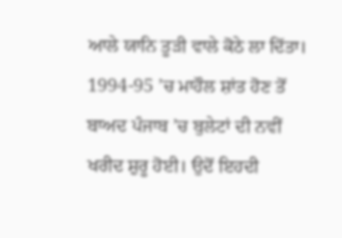ਆਲੇ ਯਾਨਿ ਤੂੜੀ ਵਾਲੇ ਕੋਠੇ ਲਾ ਦਿੱਤਾ। 1994-95 ’ਚ ਮਾਹੌਲ ਸ਼ਾਂਤ ਹੋਣ ਤੋਂ ਬਾਅਦ ਪੰਜਾਬ ’ਚ ਬੁਲੇਟਾਂ ਦੀ ਨਵੀਂ ਖਰੀਦ ਸ਼ੁਰੂ ਹੋਈ। ਉਦੋਂ ਇਹਦੀ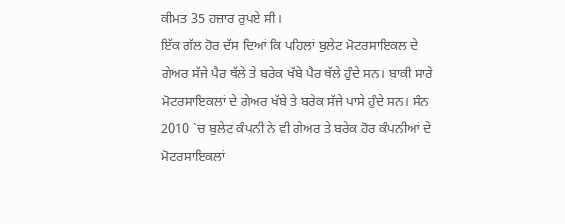ਕੀਮਤ 35 ਹਜ਼ਾਰ ਰੁਪਏ ਸੀ।
ਇੱਕ ਗੱਲ ਹੋਰ ਦੱਸ ਦਿਆਂ ਕਿ ਪਹਿਲਾਂ ਬੁਲੇਟ ਮੋਟਰਸਾਇਕਲ ਦੇ ਗੇਅਰ ਸੱਜੇ ਪੈਰ ਥੱਲੇ ਤੇ ਬਰੇਕ ਖੱਬੇ ਪੈਰ ਥੱਲੇ ਹੁੰਦੇ ਸਨ। ਬਾਕੀ ਸਾਰੇ ਮੋਟਰਸਾਇਕਲਾਂ ਦੇ ਗੇਅਰ ਖੱਬੇ ਤੇ ਬਰੇਕ ਸੱਜੇ ਪਾਸੇ ਹੁੰਦੇ ਸਨ। ਸੰਨ 2010 `ਚ ਬੁਲੇਟ ਕੰਪਨੀ ਨੇ ਵੀ ਗੇਅਰ ਤੇ ਬਰੇਕ ਹੋਰ ਕੰਪਨੀਆਂ ਦੇ ਮੋਟਰਸਾਇਕਲਾਂ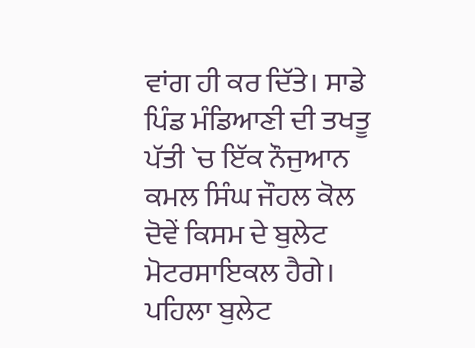ਵਾਂਗ ਹੀ ਕਰ ਦਿੱਤੇ। ਸਾਡੇ ਪਿੰਡ ਮੰਡਿਆਣੀ ਦੀ ਤਖਤੂ ਪੱਤੀ `ਚ ਇੱਕ ਨੌਜੁਆਨ ਕਮਲ ਸਿੰਘ ਜੌਹਲ ਕੋਲ ਦੋਵੇਂ ਕਿਸਮ ਦੇ ਬੁਲੇਟ ਮੋਟਰਸਾਇਕਲ ਹੈਗੇ। ਪਹਿਲਾ ਬੁਲੇਟ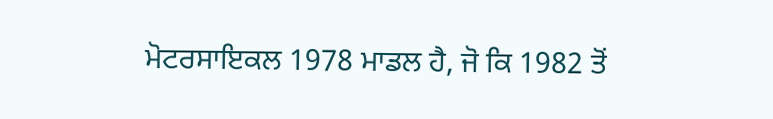ਮੋਟਰਸਾਇਕਲ 1978 ਮਾਡਲ ਹੈ, ਜੋ ਕਿ 1982 ਤੋਂ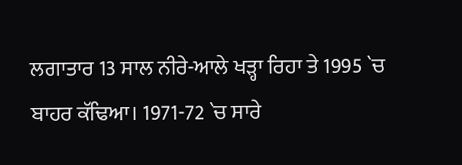ਲਗਾਤਾਰ 13 ਸਾਲ ਨੀਰੇ-ਆਲੇ ਖੜ੍ਹਾ ਰਿਹਾ ਤੇ 1995 `ਚ ਬਾਹਰ ਕੱਢਿਆ। 1971-72 `ਚ ਸਾਰੇ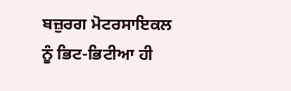ਬਜ਼ੁਰਗ ਮੋਟਰਸਾਇਕਲ ਨੂੰ ਭਿਟ-ਭਿਟੀਆ ਹੀ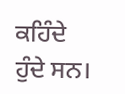ਕਹਿੰਦੇ ਹੁੰਦੇ ਸਨ।